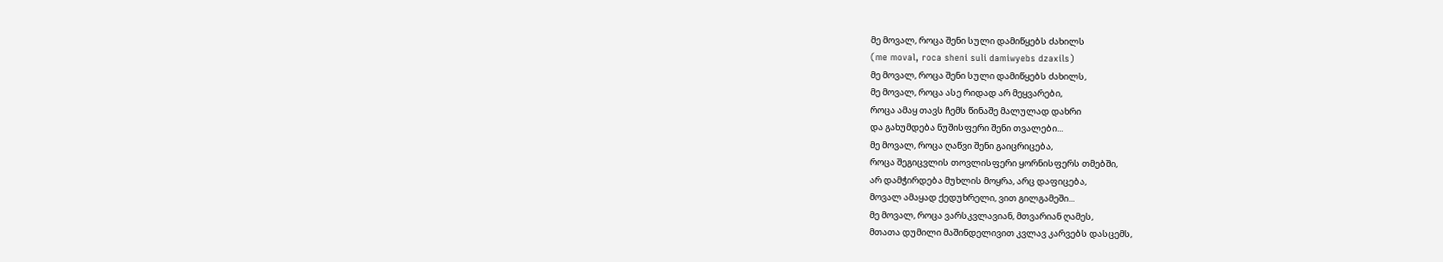მე მოვალ, როცა შენი სული დამიწყებს ძახილს
(me moval, roca sheni suli damiwyebs dzaxils)
მე მოვალ, როცა შენი სული დამიწყებს ძახილს,
მე მოვალ, როცა ასე რიდად არ მეყვარები,
როცა ამაყ თავს ჩემს წინაშე მალულად დახრი
და გახუმდება ნუშისფერი შენი თვალები...
მე მოვალ, როცა ღაწვი შენი გაიცრიცება,
როცა შეგიცვლის თოვლისფერი ყორნისფერს თმებში,
არ დამჭირდება მუხლის მოყრა, არც დაფიცება,
მოვალ ამაყად ქედუხრელი, ვით გილგამეში...
მე მოვალ, როცა ვარსკვლავიან, მთვარიან ღამეს,
მთათა დუმილი მაშინდელივით კვლავ კარვებს დასცემს,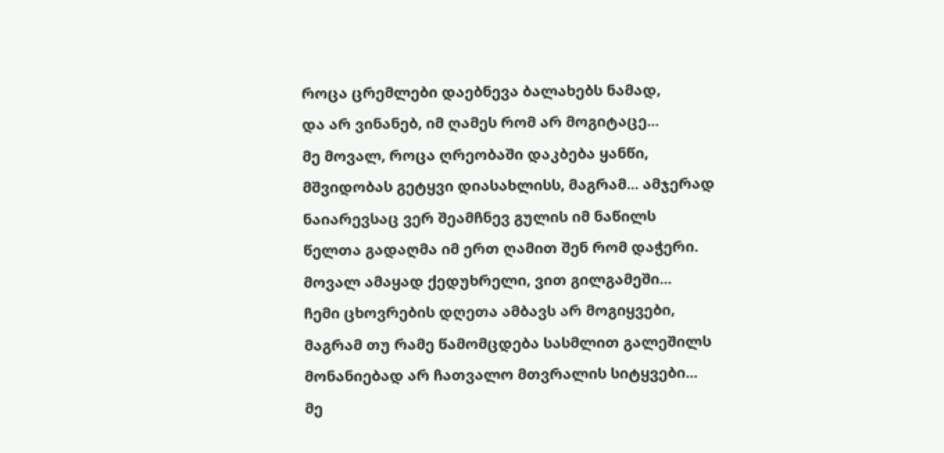როცა ცრემლები დაებნევა ბალახებს ნამად,
და არ ვინანებ, იმ ღამეს რომ არ მოგიტაცე...
მე მოვალ, როცა ღრეობაში დაკბება ყანწი,
მშვიდობას გეტყვი დიასახლისს, მაგრამ... ამჯერად
ნაიარევსაც ვერ შეამჩნევ გულის იმ ნაწილს
წელთა გადაღმა იმ ერთ ღამით შენ რომ დაჭერი.
მოვალ ამაყად ქედუხრელი, ვით გილგამეში...
ჩემი ცხოვრების დღეთა ამბავს არ მოგიყვები,
მაგრამ თუ რამე წამომცდება სასმლით გალეშილს
მონანიებად არ ჩათვალო მთვრალის სიტყვები...
მე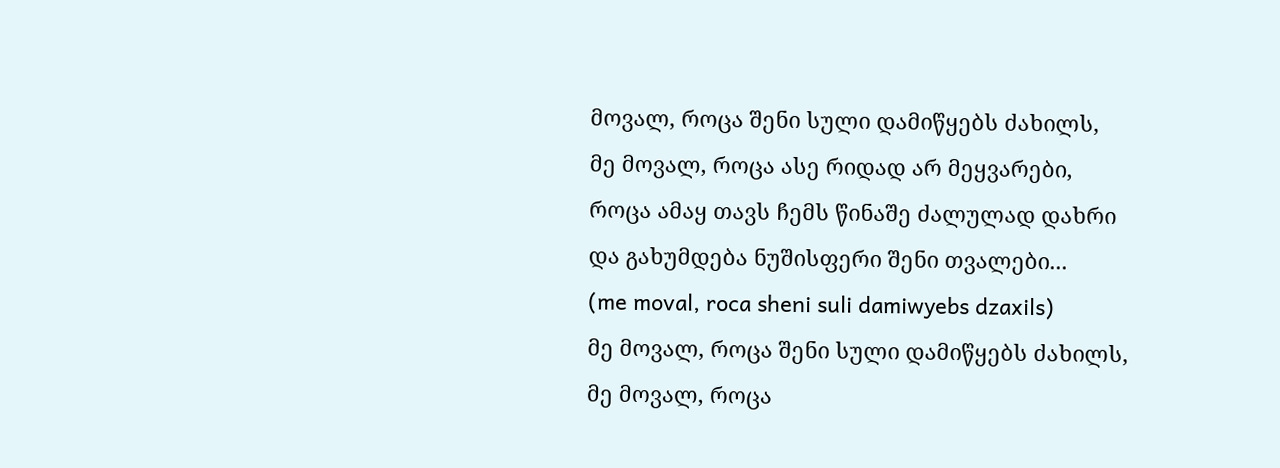მოვალ, როცა შენი სული დამიწყებს ძახილს,
მე მოვალ, როცა ასე რიდად არ მეყვარები,
როცა ამაყ თავს ჩემს წინაშე ძალულად დახრი
და გახუმდება ნუშისფერი შენი თვალები...
(me moval, roca sheni suli damiwyebs dzaxils)
მე მოვალ, როცა შენი სული დამიწყებს ძახილს,
მე მოვალ, როცა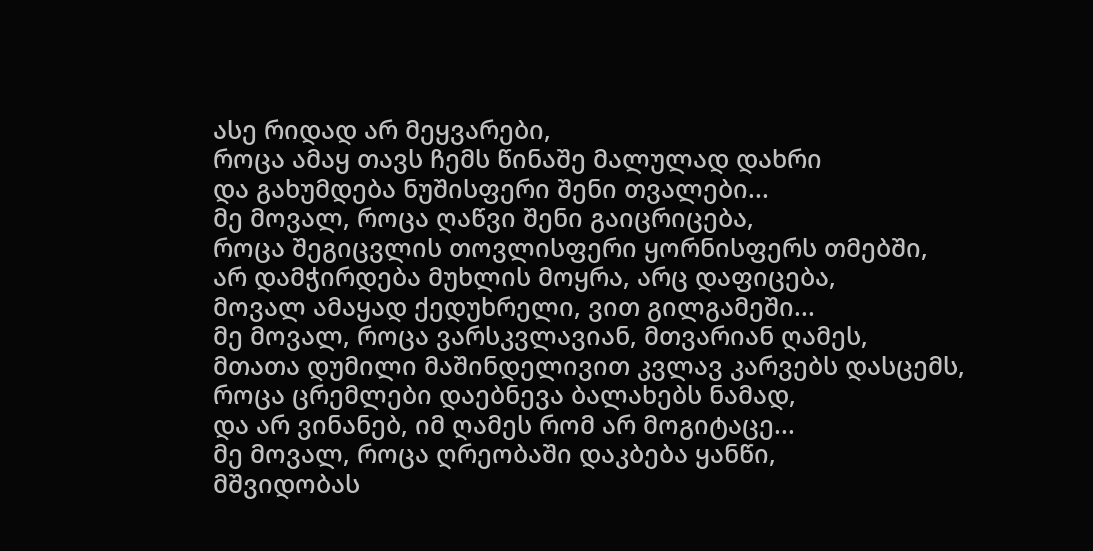ასე რიდად არ მეყვარები,
როცა ამაყ თავს ჩემს წინაშე მალულად დახრი
და გახუმდება ნუშისფერი შენი თვალები...
მე მოვალ, როცა ღაწვი შენი გაიცრიცება,
როცა შეგიცვლის თოვლისფერი ყორნისფერს თმებში,
არ დამჭირდება მუხლის მოყრა, არც დაფიცება,
მოვალ ამაყად ქედუხრელი, ვით გილგამეში...
მე მოვალ, როცა ვარსკვლავიან, მთვარიან ღამეს,
მთათა დუმილი მაშინდელივით კვლავ კარვებს დასცემს,
როცა ცრემლები დაებნევა ბალახებს ნამად,
და არ ვინანებ, იმ ღამეს რომ არ მოგიტაცე...
მე მოვალ, როცა ღრეობაში დაკბება ყანწი,
მშვიდობას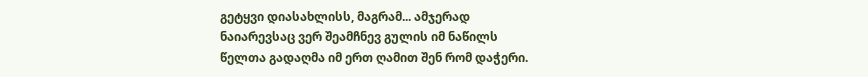გეტყვი დიასახლისს, მაგრამ... ამჯერად
ნაიარევსაც ვერ შეამჩნევ გულის იმ ნაწილს
წელთა გადაღმა იმ ერთ ღამით შენ რომ დაჭერი.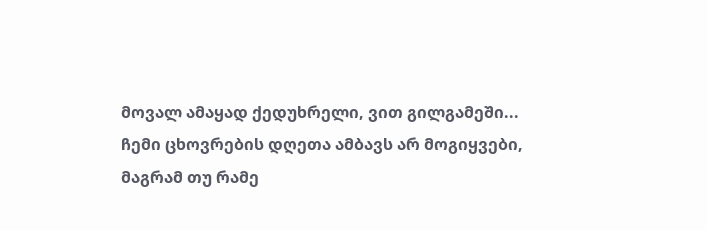მოვალ ამაყად ქედუხრელი, ვით გილგამეში...
ჩემი ცხოვრების დღეთა ამბავს არ მოგიყვები,
მაგრამ თუ რამე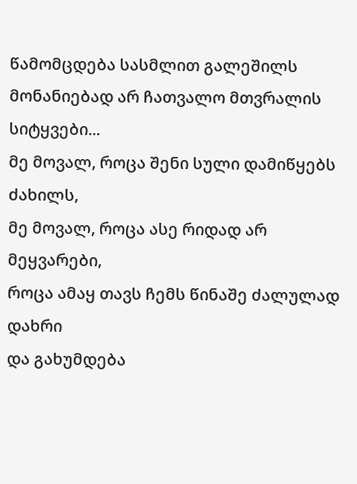წამომცდება სასმლით გალეშილს
მონანიებად არ ჩათვალო მთვრალის სიტყვები...
მე მოვალ, როცა შენი სული დამიწყებს ძახილს,
მე მოვალ, როცა ასე რიდად არ მეყვარები,
როცა ამაყ თავს ჩემს წინაშე ძალულად დახრი
და გახუმდება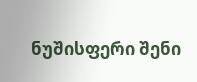ნუშისფერი შენი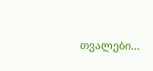თვალები...